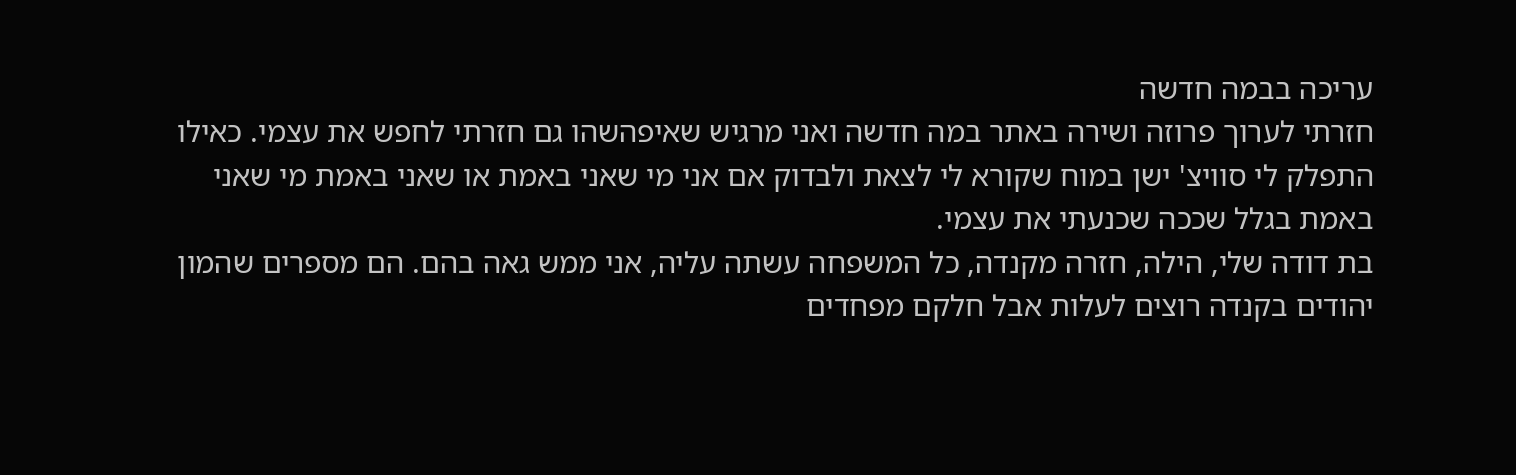עריכה בבמה חדשה
חזרתי לערוך פרוזה ושירה באתר במה חדשה ואני מרגיש שאיפהשהו גם חזרתי לחפש את עצמי. כאילו התפלק לי סוויצ' ישן במוח שקורא לי לצאת ולבדוק אם אני מי שאני באמת או שאני באמת מי שאני באמת בגלל שככה שכנעתי את עצמי.
בת דודה שלי, הילה, חזרה מקנדה, כל המשפחה עשתה עליה, אני ממש גאה בהם. הם מספרים שהמון יהודים בקנדה רוצים לעלות אבל חלקם מפחדים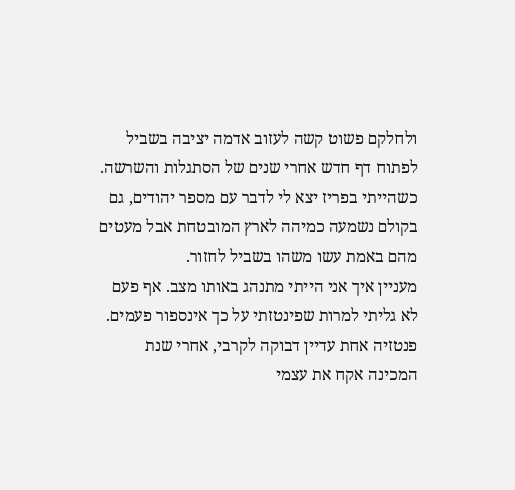ולחלקם פשוט קשה לעזוב אדמה יציבה בשביל לפתוח דף חדש אחרי שנים של הסתגלות והשרשה. כשהייתי בפריז יצא לי לדבר עם מספר יהודים, גם בקולם נשמעה כמיהה לארץ המובטחת אבל מעטים מהם באמת עשו משהו בשביל לחזור.
מעניין איך אני הייתי מתנהג באותו מצב. אף פעם לא גליתי למרות שפינטזתי על כך אינספור פעמים. פנטזיה אחת עדיין דבוקה לקרבי, אחרי שנת המכינה אקח את עצמי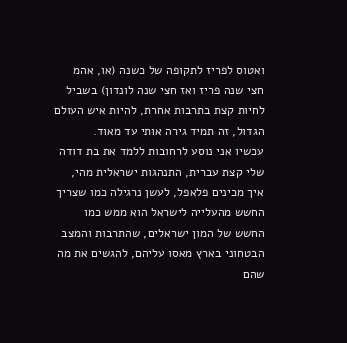ואטוס לפריז לתקופה של כשנה (או, אהמ חצי שנה פריז ואז חצי שנה לונדון) בשביל לחיות קצת בתרבות אחרת, להיות איש העולם הגדול, זה תמיד גירה אותי עד מאוד.
עכשיו אני נוסע לרחובות ללמד את בת דודה שלי קצת עברית, התנהגות ישראלית מהי, איך מכינים פלאפל, לעשן נרגילה כמו שצריך
החשש מהעלייה לישראל הוא ממש כמו החשש של המון ישראלים, שהתרבות והמצב הבטחוני בארץ מאסו עליהם, להגשים את מה שהם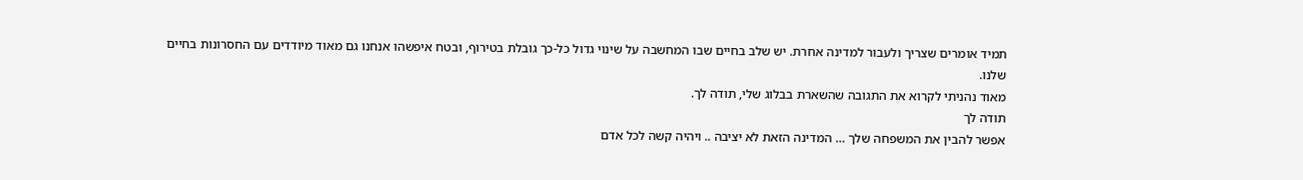תמיד אומרים שצריך ולעבור למדינה אחרת. יש שלב בחיים שבו המחשבה על שינוי גדול כל-כך גובלת בטירוף, ובטח איפשהו אנחנו גם מאוד מיודדים עם החסרונות בחיים שלנו.
מאוד נהניתי לקרוא את התגובה שהשארת בבלוג שלי, תודה לך.
תודה לך
אפשר להבין את המשפחה שלך … המדינה הזאת לא יציבה .. ויהיה קשה לכל אדם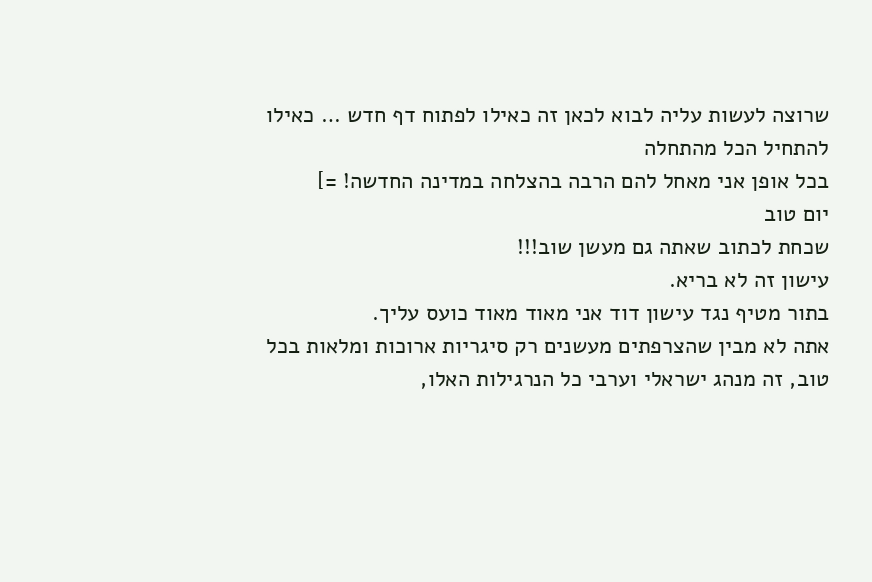שרוצה לעשות עליה לבוא לכאן זה כאילו לפתוח דף חדש … כאילו להתחיל הכל מהתחלה
בכל אופן אני מאחל להם הרבה בהצלחה במדינה החדשה! =]
יום טוב
שכחת לכתוב שאתה גם מעשן שוב!!!
עישון זה לא בריא.
בתור מטיף נגד עישון דוד אני מאוד מאוד כועס עליך.
אתה לא מבין שהצרפתים מעשנים רק סיגריות ארוכות ומלאות בכל טוב, זה מנהג ישראלי וערבי כל הנרגילות האלו,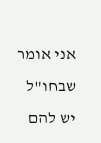אני אומר שבחו"ל יש להם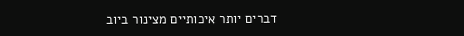דברים יותר איכותיים מצינור ביוב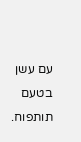עם עשן בטעם תותפוח.